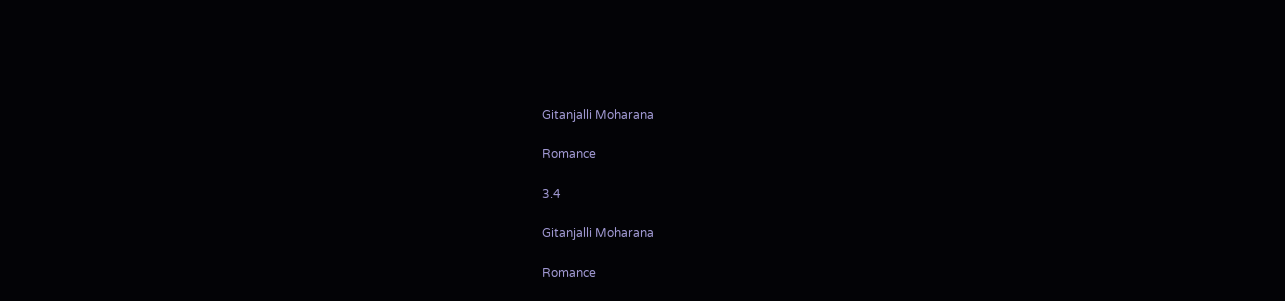Gitanjalli Moharana

Romance

3.4

Gitanjalli Moharana

Romance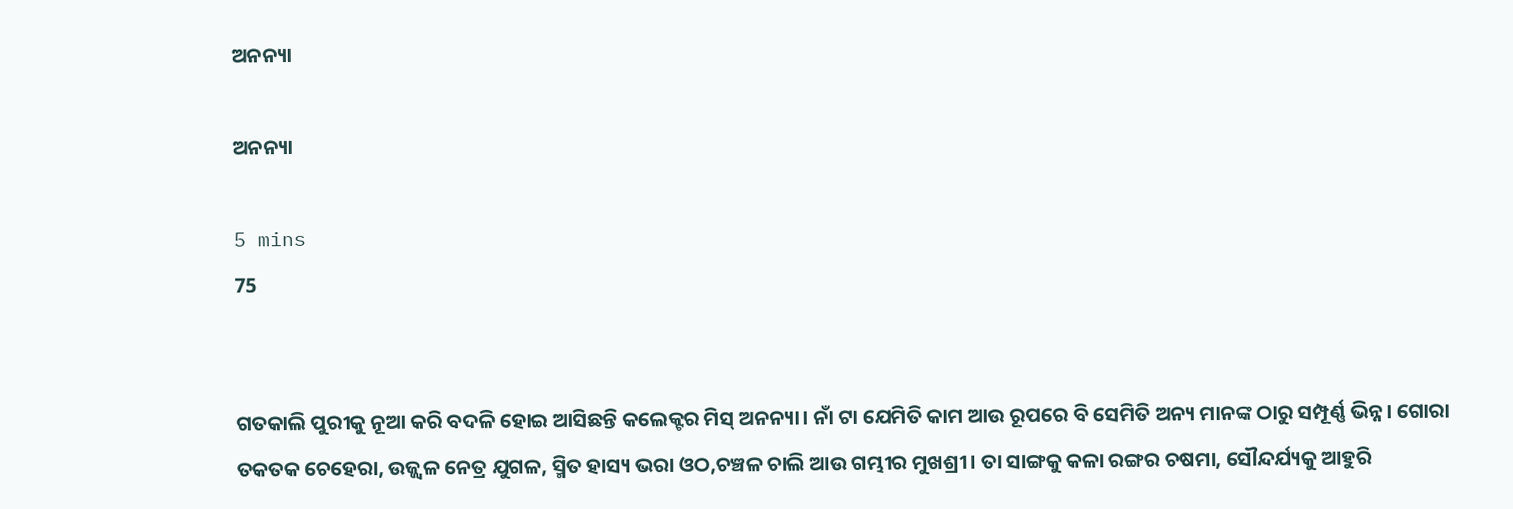ଅନନ୍ୟା

ଅନନ୍ୟା

5 mins
75


ଗତକାଲି ପୁରୀକୁ ନୂଆ କରି ବଦଳି ହୋଇ ଆସିଛନ୍ତି କଲେକ୍ଟର ‌ମିସ୍ ଅନନ୍ୟା। ନାଁ ଟା ଯେମିତି କାମ ଆଉ ରୂପରେ ବି ସେମିତି ଅନ୍ୟ ମାନଙ୍କ ଠାରୁ ସମ୍ପୂର୍ଣ୍ଣ ଭିନ୍ନ। ଗୋରା ତକତକ ଚେହେରା, ଉଜ୍ଜ୍ୱଳ ନେତ୍ର ଯୁଗଳ, ସ୍ମିତ ହାସ୍ୟ ଭରା ଓଠ,ଚଞ୍ଚଳ ଚାଲି ଆଉ ଗମ୍ଭୀର ମୁଖଶ୍ରୀ। ତା ସାଙ୍ଗକୁ କଳା ରଙ୍ଗର ଚଷମା, ସୌନ୍ଦର୍ଯ୍ୟକୁ ଆହୁରି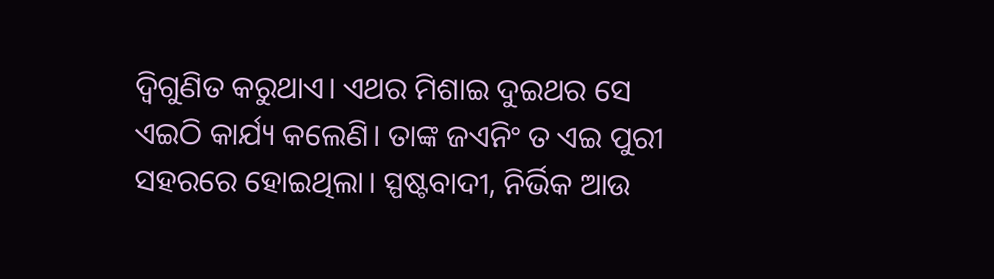ଦ୍ଵିଗୁଣିତ କରୁଥାଏ। ଏଥର ମିଶାଇ ଦୁଇଥର ସେ ଏଇଠି କାର୍ଯ୍ୟ କଲେଣି। ତାଙ୍କ ଜଏନିଂ ତ ଏଇ ପୁରୀ ସହରରେ ହୋଇଥିଲା। ସ୍ପଷ୍ଟବାଦୀ, ନିର୍ଭିକ ଆଉ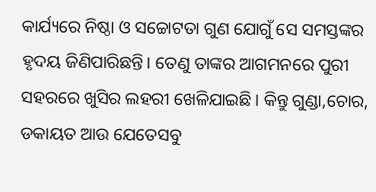କାର୍ଯ୍ୟରେ ନିଷ୍ଠା ଓ ସଚ୍ଚୋଟତା ଗୁଣ ଯୋଗୁଁ ସେ ସମସ୍ତଙ୍କର ହୃଦୟ ଜିଣିପାରିଛନ୍ତି। ତେଣୁ ତାଙ୍କର ଆଗମନରେ ପୁରୀ ସହରରେ ଖୁସିର ଲହରୀ ଖେଳିଯାଇଛି। କିନ୍ତୁ ଗୁଣ୍ଡା,ଚୋର, ଡକାୟତ ଆଉ ଯେତେସବୁ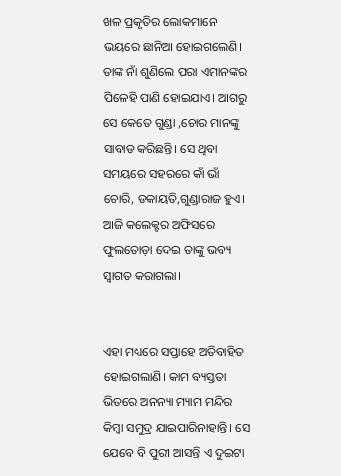ଖଳ ପ୍ରକୃତିର ଲୋକମାନେ ଭୟରେ ଛାନିଆ ହୋଇଗଲେଣି। ତାଙ୍କ ନାଁ ଶୁଣିଲେ ପରା ଏମାନଙ୍କର ପିଳେହି ପାଣି ହୋଇଯାଏ। ଆଗରୁ ସେ କେତେ ଗୁଣ୍ଡା ,ଚୋର ମାନଙ୍କୁ ସାବାଡ କରିଛନ୍ତି। ସେ ଥିବା ସମୟରେ ସହରରେ କାଁ ଭାଁ ଚୋରି, ଡକାୟତି,ଗୁଣ୍ଡାରାଜ ହୁଏ। ଆଜି କଲେକ୍ଟର ଅଫିସରେ ଫୁଲତୋଡ଼ା ଦେଇ ତାଙ୍କୁ ଭବ୍ୟ ସ୍ଵାଗତ କରାଗଲା।


ଏହା‌ ମଧ୍ୟରେ ସପ୍ତାହେ ଅତିବାହିତ ହୋଇଗଲାଣି। କାମ ବ୍ୟସ୍ତତା ଭିତରେ ଅନନ୍ୟା ମ୍ୟାମ ମନ୍ଦିର କିମ୍ବା ସମୁଦ୍ର ଯାଇପାରିନାହାନ୍ତି। ସେ ଯେବେ ବି ପୁରୀ ଆସନ୍ତି ଏ ଦୁଇଟା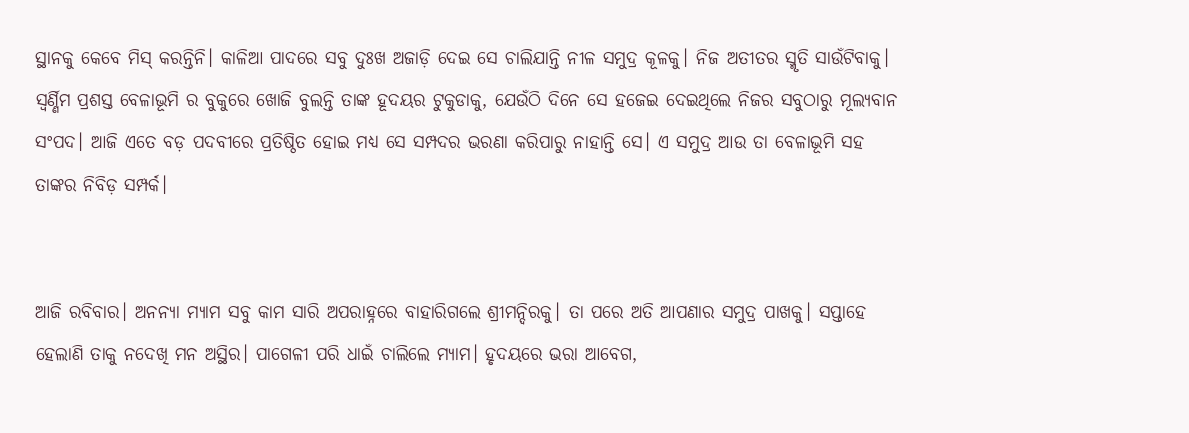ସ୍ଥାନକୁ କେବେ ମିସ୍ କରନ୍ତିନି। କାଳିଆ ପାଦରେ ସବୁ ଦୁଃଖ ଅଜାଡ଼ି ଦେଇ ସେ ଚାଲିଯାନ୍ତି ନୀଳ ସମୁଦ୍ର କୂଳକୁ। ନିଜ ଅତୀତର ସ୍ମୃତି ସାଉଁଟିବାକୁ। ସ୍ବର୍ଣ୍ଣିମ ପ୍ରଶସ୍ତ ବେଳାଭୂମି ର ବୁକୁରେ ଖୋଜି ବୁଲନ୍ତି‌ ତାଙ୍କ ହୂଦୟର ଟୁକୁଡାକୁ, ଯେଉଁଠି ଦିନେ ସେ ହଜେଇ ଦେଇଥିଲେ ନିଜର ସବୁଠାରୁ ମୂଲ୍ୟବାନ ସଂପଦ। ଆଜି ଏତେ ବଡ଼ ପଦବୀରେ ପ୍ରତିଷ୍ଠିତ ହୋଇ ମଧ୍ୟ ସେ ସମ୍ପଦର ଭରଣା କରିପାରୁ ନାହାନ୍ତି ସେ। ଏ ସମୁଦ୍ର ଆଉ ତା ବେଳାଭୂମି ସହ ତାଙ୍କର ନିବିଡ଼ ସମ୍ପର୍କ।


ଆଜି ରବିବାର। ଅନନ୍ୟା ମ୍ୟାମ ସବୁ କାମ ସାରି ଅପରାହ୍ନରେ ବାହାରିଗଲେ ଶ୍ରୀମନ୍ଦିରକୁ। ତା ପରେ ଅତି ଆପଣାର ସମୁଦ୍ର ପାଖକୁ। ସପ୍ତାହେ ହେଲାଣି ତାକୁ ନଦେଖି ମନ ଅସ୍ଥିର। ପାଗେଳୀ ପରି ଧାଇଁ ଚାଲିଲେ ମ୍ୟାମ। ହୃଦୟରେ ଭରା ଆବେଗ,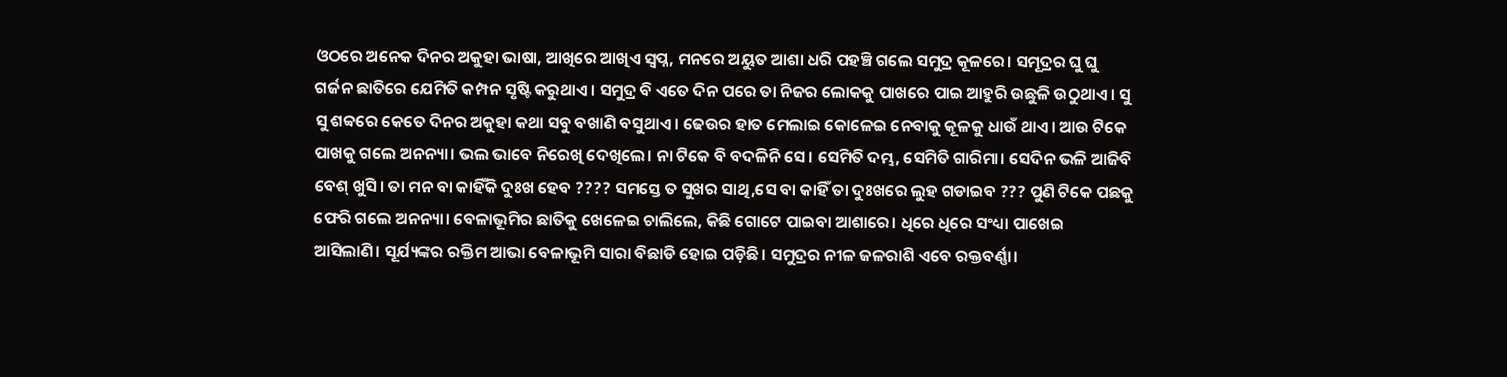ଓଠରେ ଅନେକ ଦିନର ଅକୁହା ଭାଷା, ଆଖିରେ ଆଖିଏ ସ୍ବପ୍ନ, ମନରେ ଅୟୁତ ଆଶା ଧରି ପହଞ୍ଚି ଗଲେ ସମୁଦ୍ର କୂଳରେ। ସମୂଦ୍ରର ଘୁ ଘୁ ଗର୍ଜନ ଛାତିରେ ଯେମିତି କମ୍ପନ ସୃଷ୍ଟି କରୁଥାଏ। ସମୁଦ୍ର ବି ଏତେ ଦିନ ପରେ ତା ନିଜର ଲୋକକୁ ପାଖରେ ପାଇ ଆହୁରି ଉଛୁଳି ଉଠୁଥାଏ। ସୁ ସୁ ଶବ୍ବରେ କେତେ ଦିନର ଅକୁହା କଥା ସବୁ ବଖାଣି ବସୁଥାଏ। ଢେଉର ହାତ ମେଲାଇ କୋଳେଇ ନେବାକୁ କୂଳକୁ ଧାଉଁ ଥାଏ। ଆଉ ଟିକେ ପାଖକୁ ଗଲେ ଅନନ୍ୟା। ଭଲ ଭାବେ ନିରେଖି ଦେଖିଲେ। ନା ଟିକେ ବି ବଦଳିନି ସେ। ସେମିତି ଦମ୍ଭ, ସେମିତି ଗାରିମା। ସେଦିନ ଭଳି ଆଜିବି ବେଶ୍ ଖୁସି। ତା ମନ ବା କାହିଁକି ଦୁଃଖ ହେବ ???? ସମସ୍ତେ ତ ସୁଖର ସାଥି,ସେ ବା କାହିଁ ତା ଦୁଃଖରେ ଲୁହ ଗଡାଇବ ??? ପୁଣି ଟିକେ ପଛକୁ ଫେରି ଗଲେ ଅନନ୍ୟା। ବେଳାଭୂମିର ଛାତିକୁ ଖେଳେଇ ଚାଲିଲେ, କିଛି ଗୋଟେ ପାଇବା ଆଶାରେ। ଧିରେ ଧିରେ ସଂଧ୍ୟା ପାଖେଇ ଆସିଲାଣି। ସୂର୍ଯ୍ୟଙ୍କର ରକ୍ତିମ ଆଭା ବେଳାଭୂମି ସାରା ବିଛାଡି ହୋଇ ପଡ଼ିଛି। ସମୁଦ୍ରର‌ ନୀଳ ଜଳରାଶି ଏବେ ରକ୍ତବର୍ଣ୍ଣା।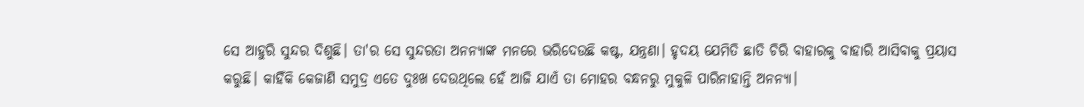ସେ ଆହୁରି ସୁନ୍ଦର ଦିଶୁଛି। ତା'ର ସେ ସୁନ୍ଦରତା ଅନନ୍ୟାଙ୍କ ମନରେ ଭରିଦେଉଛି କଷ୍ଟ, ଯନ୍ତ୍ରଣା। ହୃଦୟ ଯେମିତି ଛାତି ଚିରି ବାହାରକୁ ବାହାରି ଆସିବାକୁ ପ୍ରୟାସ କରୁଛି। କାହିଁକି କେଜାଣି ସମୁଦ୍ର ଏତେ ଦୁଃଖ ଦେଉଥିଲେ ହେଁ ଆଜି ଯାଏଁ ତା ମୋହର ବନ୍ଧନରୁ ମୁକୁଳି ପାରିନାହାନ୍ତି ଅନନ୍ୟା।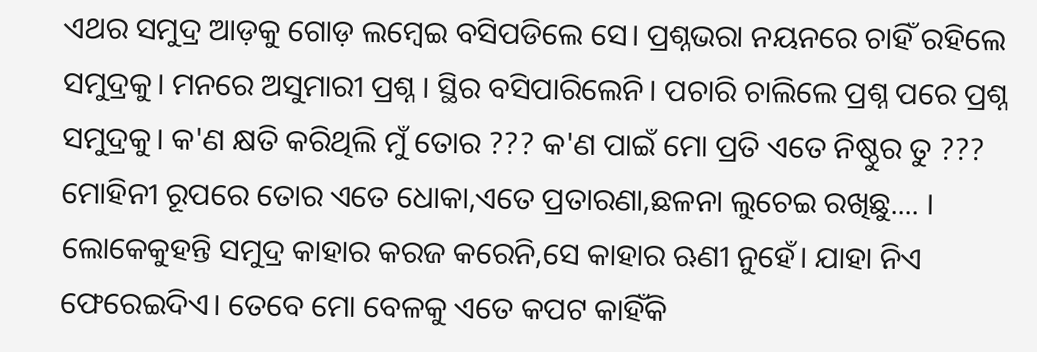ଏଥର ସମୁଦ୍ର ଆଡ଼କୁ ଗୋଡ଼ ଲମ୍ବେଇ ବସିପଡିଲେ ସେ। ପ୍ରଶ୍ନଭରା ନୟନରେ ଚାହିଁ ରହିଲେ ସମୁଦ୍ରକୁ। ମନରେ ଅସୁମାରୀ ପ୍ରଶ୍ନ । ସ୍ଥିର ବସିପାରିଲେନି। ପଚାରି ଚାଲିଲେ ପ୍ରଶ୍ନ ପରେ ପ୍ରଶ୍ନ ସମୁଦ୍ରକୁ। କ'ଣ କ୍ଷତି କରିଥିଲି ମୁଁ ତୋର ??? କ'ଣ ପାଇଁ ମୋ ପ୍ରତି ଏତେ ନିଷ୍ଠୁର ତୁ ??? ମୋହିନୀ ରୂପରେ ତୋର ଏତେ ଧୋକା,ଏତେ ପ୍ରତାରଣା,ଛଳନା ଲୁଚେଇ ରଖିଛୁ.... । ଲୋକେକୁହନ୍ତି ସମୁଦ୍ର କାହାର କରଜ କରେନି,ସେ କାହାର ଋଣୀ ନୁହେଁ। ଯାହା ନିଏ ଫେରେଇଦିଏ। ତେବେ ମୋ ବେଳକୁ ଏତେ କପଟ କାହିଁକି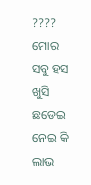???? ମୋର ସବୁ ହସ ଖୁସି ଛଡେଇ ନେଇ କି ଲାଭ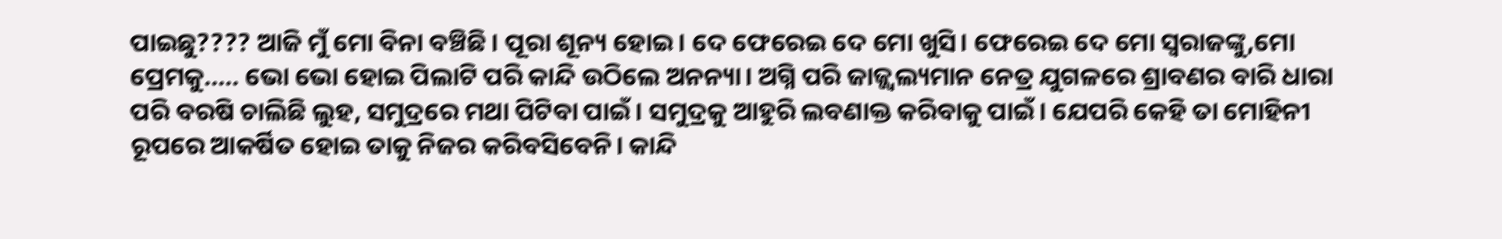ପାଇଛୁ???? ଆଜି ମୁଁ ମୋ ବିନା ବଞ୍ଚିଛି। ପୂରା ଶୂନ୍ୟ ହୋଇ। ଦେ ଫେରେଇ ଦେ ମୋ ଖୁସି। ଫେରେଇ ଦେ ମୋ ସ୍ବରାଜଙ୍କୁ,ମୋ ପ୍ରେମକୁ..... ଭୋ ଭୋ ହୋଇ ପିଲାଟି ପରି କାନ୍ଦି ଉଠିଲେ ଅନନ୍ୟା। ଅଗ୍ନି ପରି ଜାଜ୍ଜ୍ୱଲ୍ୟମାନ ନେତ୍ର ଯୁଗଳରେ ଶ୍ରାବଣର ବାରି ଧାରା ପରି ବରଷି ଚାଲିଛି ଲୁହ, ସମୁଦ୍ରରେ ମଥା ପିଟିବା ପାଇଁ। ସମୁଦ୍ରକୁ ଆହୁରି ଲବଣାକ୍ତ କରିବାକୁ ପାଇଁ। ଯେପରି କେହି ତା ମୋହିନୀ ରୂପରେ ଆକର୍ଷିତ ହୋଇ ତାକୁ ନିଜର କରିବସିବେନି। କାନ୍ଦି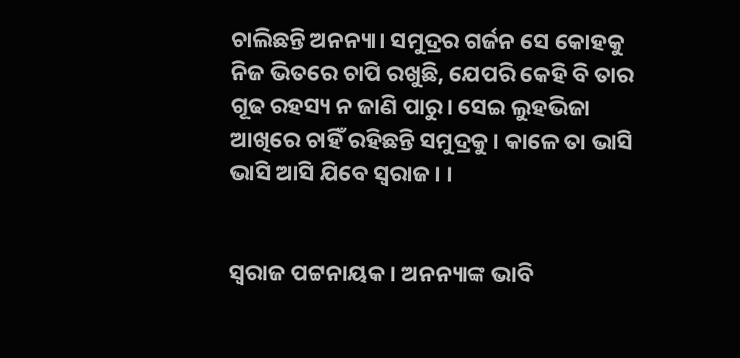ଚାଲିଛନ୍ତି ଅନନ୍ୟା। ସମୁଦ୍ରର ଗର୍ଜନ ସେ କୋହକୁ ନିଜ ଭିତରେ ଚାପି ରଖୁଛି, ଯେପରି କେହି ବି ତାର ଗୂଢ ରହସ୍ୟ ନ ଜାଣି ପାରୁ। ସେଇ ଲୁହଭିଜା ଆଖିରେ ଚାହିଁ ରହିଛନ୍ତି ସମୁଦ୍ରକୁ। କାଳେ ତା ଭାସି ଭାସି ଆସି ଯିବେ ସ୍ବରାଜ। ।


ସ୍ବରାଜ ପଟ୍ଟନାୟକ। ଅନନ୍ୟାଙ୍କ ଭାବି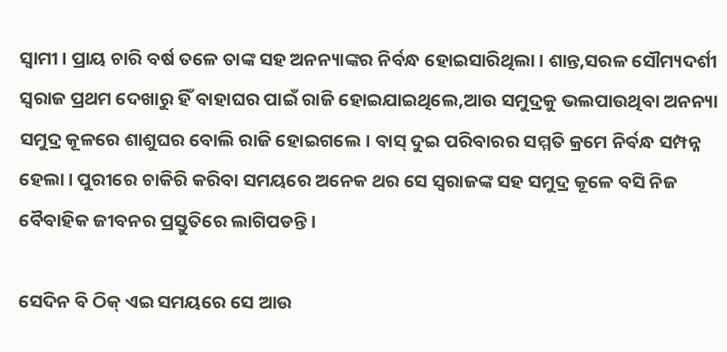ସ୍ବାମୀ। ପ୍ରାୟ ଚାରି ବର୍ଷ ତଳେ ତାଙ୍କ ସହ ଅନନ୍ୟାଙ୍କର ନିର୍ବନ୍ଧ ହୋଇସାରିଥିଲା। ଶାନ୍ତ,ସରଳ ସୌମ୍ୟଦର୍ଶୀ ସ୍ବରାଜ ପ୍ରଥମ ଦେଖାରୁ ହିଁ ବାହାଘର ପାଇଁ ରାଜି ହୋଇଯାଇଥିଲେ,ଆଉ ସମୁଦ୍ରକୁ ଭଲପାଉଥିବା ଅନନ୍ୟା ସମୁଦ୍ର କୂଳରେ ଶାଶୁଘର ବୋଲି ରାଜି ହୋଇଗଲେ। ବାସ୍ ଦୁଇ ପରିବାରର ସମ୍ମତି କ୍ରମେ ନିର୍ବନ୍ଧ ସମ୍ପନ୍ନ ହେଲା। ପୁରୀରେ ଚାକିରି କରିବା ସମୟରେ ଅନେକ ଥର ସେ ସ୍ବରାଜଙ୍କ ସହ ସମୁଦ୍ର କୂଳେ ବସି ନିଜ ବୈବାହିକ ଜୀବନର ପ୍ରସ୍ତୁତିରେ ଲାଗିପଡନ୍ତି।

ସେଦିନ ବି ଠିକ୍ ଏଇ ସମୟରେ ସେ ଆଉ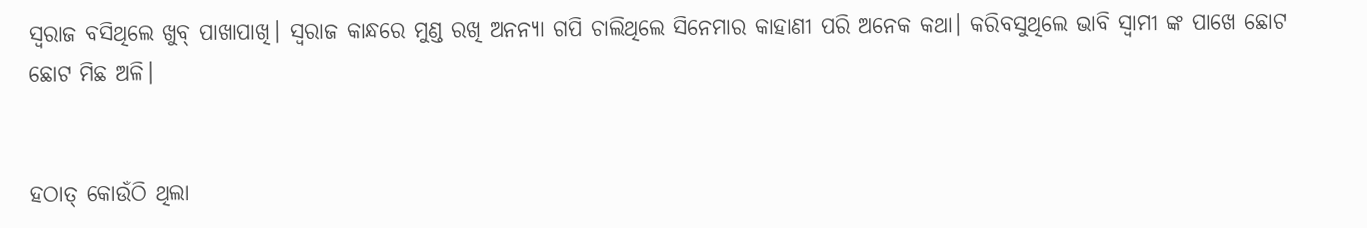ସ୍ବରାଜ ବସିଥିଲେ ଖୁବ୍ ପାଖାପାଖି। ସ୍ବରାଜ କାନ୍ଧରେ ମୁଣ୍ଡ ରଖି ଅନନ୍ୟା ଗପି ଚାଲିଥିଲେ ସିନେମାର କାହାଣୀ ପରି ଅନେକ କଥା। କରିବସୁଥିଲେ ଭାବି ସ୍ବାମୀ ଙ୍କ ପାଖେ ଛୋଟ ଛୋଟ ମିଛ ଅଳି।


ହଠାତ୍ କୋଉଁଠି ଥିଲା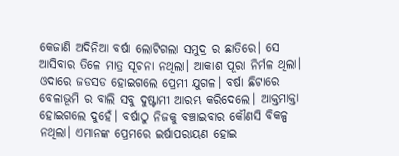କେଜାଣି ଅଦିନିଆ ବର୍ଷା ଲୋଟିଗଲା ସମୁଦ୍ର ର ଛାତିରେ। ସେ ଆସିବାର ତିଳେ ମାତ୍ର ସୂଚନା ନଥିଲା। ଆକାଶ ପୂରା ନିର୍ମଳ ଥିଲା। ଓଦାରେ ଜଡସଡ ହୋଇଗଲେ ପ୍ରେମୀ ଯୁଗଳ। ବର୍ଷା ଛିଟାରେ ବେଳାଭୂମି ର ବାଲି ସବୁ ଦୁଷ୍ଟାମୀ ଆରମ୍ଭ କରିଦେଲେ। ଆକ୍ତମାକ୍ତା ହୋଇଗଲେ ଦୁହେଁ। ବର୍ଷାଠୁ ନିଜକୁ ବଞ୍ଚାଇବାର କୌଣସି ବିକଳ୍ପ ନଥିଲା। ଏମାନଙ୍କ ପ୍ରେମରେ ଇର୍ଷାପରାୟଣ ହୋଇ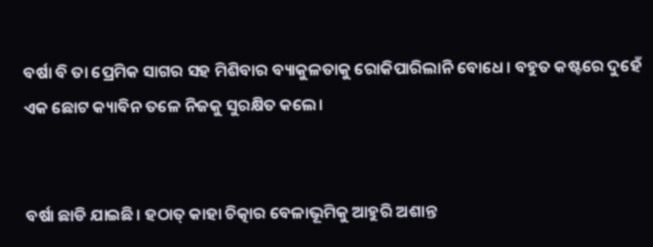ବର୍ଷା ବି ତା ପ୍ରେମିକ ସାଗର ସହ ମିଶିବାର ବ୍ୟାକୁଳତାକୁ ରୋକିପାରିଲାନି ବୋଧେ। ବହୁତ କଷ୍ଟରେ ଦୁହେଁ ଏକ ଛୋଟ କ୍ୟାବିନ ତଳେ ନିଜକୁ ସୁରକ୍ଷିତ କଲେ।


ବର୍ଷା ଛାଡି ଯାଇଛି। ହଠାତ୍ କାହା ଚିତ୍କାର ବେଳାଭୂମିକୁ ଆହୁରି ଅଶାନ୍ତ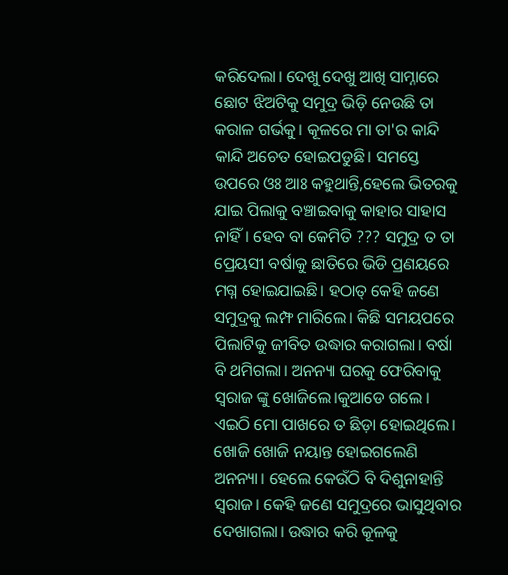କରିଦେଲା। ଦେଖୁ ଦେଖୁ ଆଖି ସାମ୍ନାରେ ଛୋଟ ଝିଅଟିକୁ ସମୁଦ୍ର ଭିଡ଼ି ନେଉଛି ତା କରାଳ ଗର୍ଭକୁ। କୂଳରେ ମା ତା'ର କାନ୍ଦି କାନ୍ଦି ଅଚେତ ହୋଇପଡୁଛି। ସମସ୍ତେ ଉପରେ ଓଃ ଆଃ କହୁଥାନ୍ତି,ହେଲେ ଭିତରକୁ ଯାଇ ପିଲାକୁ ବଞ୍ଚାଇବାକୁ କାହାର ସାହାସ ନାହିଁ। ହେବ ବା କେମିତି ??? ସମୁଦ୍ର ତ ତା ପ୍ରେୟସୀ ବର୍ଷାକୁ ଛାତିରେ ଭିଡି ପ୍ରଣୟରେ ମଗ୍ନ ହୋଇଯାଇଛି। ହଠାତ୍ କେହି ଜଣେ ସମୁଦ୍ରକୁ ଲମ୍ଫ ମାରିଲେ। କିଛି ସମୟପରେ ପିଲାଟିକୁ ଜୀବିତ ଉଦ୍ଧାର କରାଗଲା। ବର୍ଷା ବି ଥମିଗଲା। ଅନନ୍ୟା ଘରକୁ ଫେରିବାକୁ ସ୍ବରାଜ ଙ୍କୁ ଖୋଜିଲେ।କୁଆଡେ ଗଲେ । ଏଇଠି ମୋ ପାଖରେ ତ ଛିଡ଼ା ହୋଇଥିଲେ। ଖୋଜି ଖୋଜି ନୟାନ୍ତ ହୋଇଗଲେଣି ଅନନ୍ୟା। ହେଲେ କେଉଁଠି ବି ‌ଦିଶୁନାହାନ୍ତି ସ୍ବରାଜ। କେହି ଜଣେ ସମୁଦ୍ରରେ ଭାସୁଥିବାର ଦେଖାଗଲା। ଉଦ୍ଧାର କରି କୂଳକୁ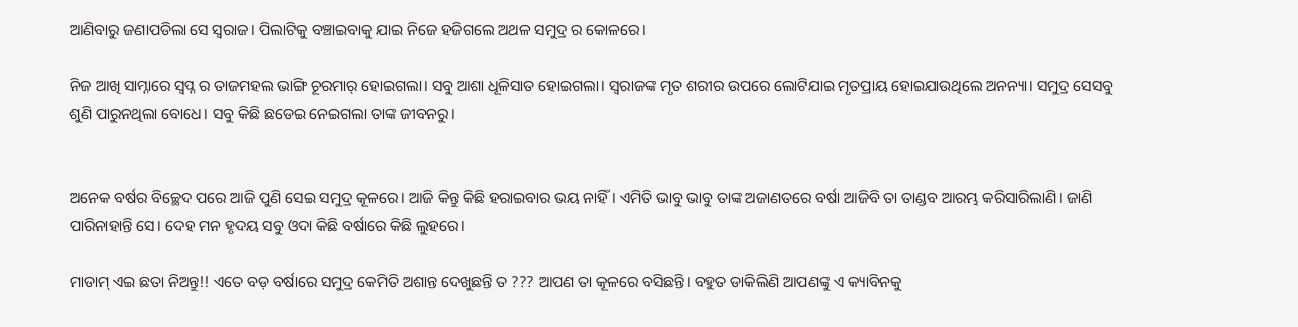ଆଣିବାରୁ ଜଣାପଡିଲା ସେ ସ୍ବରାଜ। ପିଲାଟିକୁ ବଞ୍ଚାଇବାକୁ ଯାଇ ନିଜେ ହଜିଗଲେ ଅଥଳ ସମୁଦ୍ର ର କୋଳରେ।

ନିଜ ଆଖି ସାମ୍ନାରେ ସ୍ବପ୍ନ ର ତାଜମହଲ ଭାଙ୍ଗି ଚୂରମାର୍ ହୋଇଗଲା। ସବୁ ଆଶା ଧୂଳିସାତ ହୋଇଗଲା। ସ୍ବରାଜଙ୍କ ମୃତ ଶରୀର ଉପରେ ଲୋଟିଯାଇ ମୃତପ୍ରାୟ ହୋଇଯାଉଥିଲେ ଅନନ୍ୟା। ସମୁଦ୍ର ସେସବୁ ଶୁଣି ପାରୁନଥିଲା ବୋଧେ। ସବୁ କିଛି ଛଡେଇ ନେଇଗଲା ତାଙ୍କ ଜୀବନରୁ।


ଅନେକ ବର୍ଷର ବିଚ୍ଛେଦ ପରେ ଆଜି ପୁଣି ସେଇ ସମୁଦ୍ର କୂଳରେ। ଆଜି କିନ୍ତୁ କିଛି ହରାଇବାର ଭୟ ନାହିଁ। ଏମିତି ଭାବୁ ଭାବୁ ତାଙ୍କ ଅଜାଣତରେ ବର୍ଷା ଆଜିବି ତା ତାଣ୍ଡବ ଆରମ୍ଭ କରିସାରିଲାଣି। ଜାଣି ପାରିନାହାନ୍ତି ସେ। ଦେହ ମନ ହୃଦୟ ସବୁ ଓଦା କିଛି ବର୍ଷାରେ କିଛି ଲୁହରେ।

ମାଡାମ୍ ଏଇ ଛତା ନିଅନ୍ତୁ!! ଏତେ ବଡ଼ ବର୍ଷାରେ ସମୁଦ୍ର କେମିତି ଅଶାନ୍ତ ଦେଖୁଛନ୍ତି ତ ??? ଆପଣ ତା କୂଳରେ ବସିଛନ୍ତି। ବହୁତ ଡାକିଲିଣି ଆପଣଙ୍କୁ ଏ କ୍ୟାବିନକୁ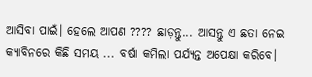ଆସିବା ପାଇଁ। ହେଲେ ଆପଣ ???? ଛାଡ଼ନ୍ତୁ... ଆସନ୍ତୁ ଏ ଛତା ନେଇ କ୍ୟାବିନରେ କିଛି ସମୟ ... ବର୍ଷା କମିଲା ପର୍ଯ୍ୟନ୍ତ ଅପେକ୍ଷା କରିବେ।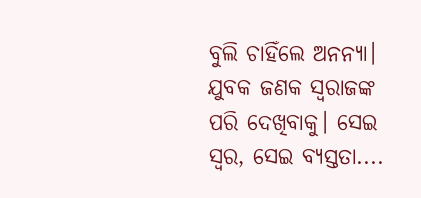ବୁଲି ଚାହିଁଲେ ଅନନ୍ୟା। ଯୁବକ ଜଣକ ସ୍ବରାଜଙ୍କ ପରି ଦେଖିବାକୁ। ସେଇ ସ୍ବର, ସେଇ ବ୍ୟସ୍ତତା....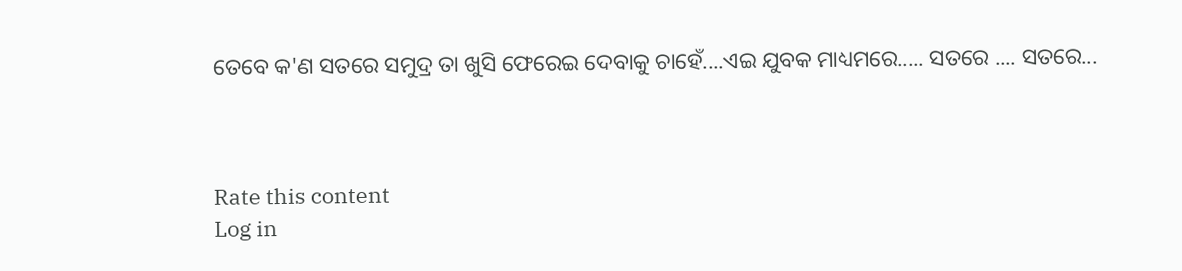ତେବେ କ'ଣ ସତରେ ସମୁଦ୍ର ତା ଖୁସି ଫେରେଇ ଦେବାକୁ ଚାହେଁ....ଏଇ ଯୁବକ ମାଧ୍ୟମରେ..... ସତରେ .... ସତରେ...



Rate this content
Log in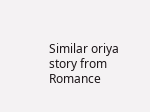Similar oriya story from Romance